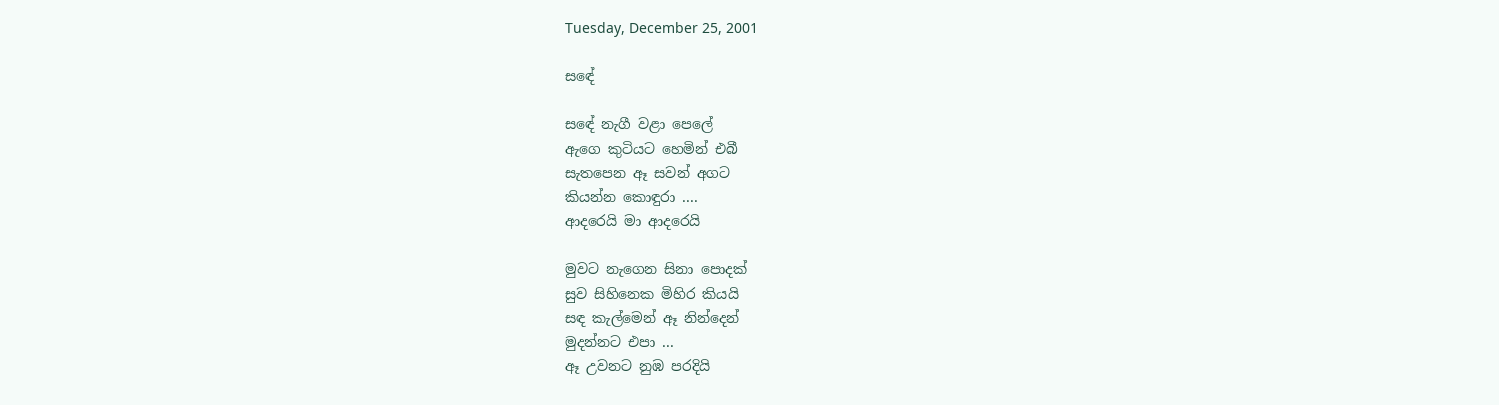Tuesday, December 25, 2001

සඳේ

සඳේ නැගී වළා පෙලේ
ඇගෙ කුටියට හෙමින් එබී
සැතපෙන ඈ සවන් අගට
කියන්න කොඳුරා ....
ආදරෙයි මා ආදරෙයි

මුවට නැගෙන සිනා පොදක්
සුව සිහිනෙක මිහිර කියයි
සඳ කැල්මෙන් ඈ නින්දෙන්
මුදන්නට එපා ...
ඈ උවනට නුඹ පරදියි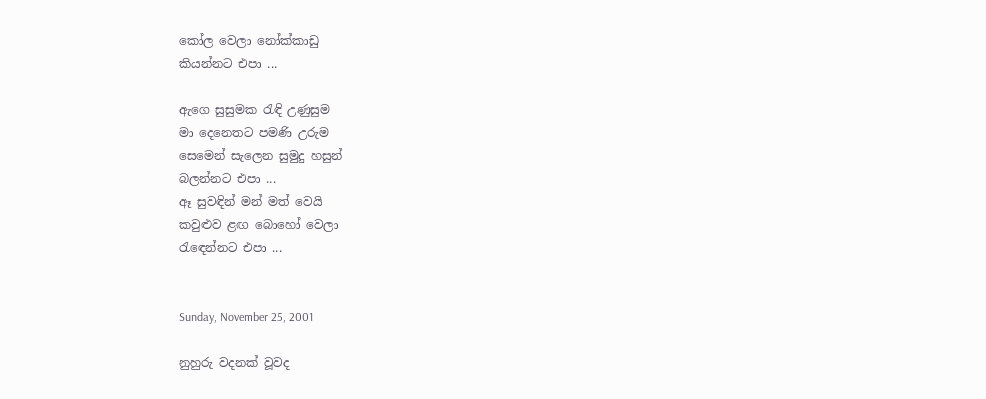කෝල වෙලා නෝක්කාඩු
කියන්නට එපා ...

ඇගෙ සුසුමක රැඳි උණුසුම
මා දෙනෙතට පමණි උරුම
සෙමෙන් සැලෙන සුමුදු හසුන්
බලන්නට එපා ...
ඈ සුවඳින් මන් මත් වෙයි
කවුළුව ළඟ බොහෝ වෙලා
රැඳෙන්නට එපා ...


Sunday, November 25, 2001

නුහුරු වදනක් වූවද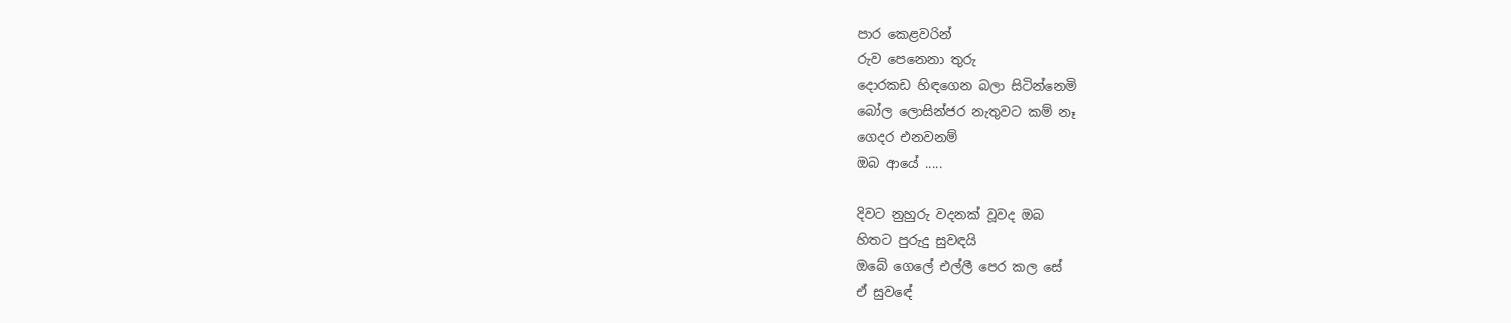පාර කෙළවරින්
රුව පෙනෙනා තුරු
දොරකඩ හිඳගෙන බලා සිටින්නෙමි
බෝල ලොසින්ජර නැතුවට කම් නෑ
ගෙදර එනවනම්
ඔබ ආයේ .....

දිවට නුහුරු වදනක් වූවද ඔබ
හිතට පුරුදු සුවඳයි
ඔබේ ගෙලේ එල්ලී පෙර කල සේ
ඒ සුවඳේ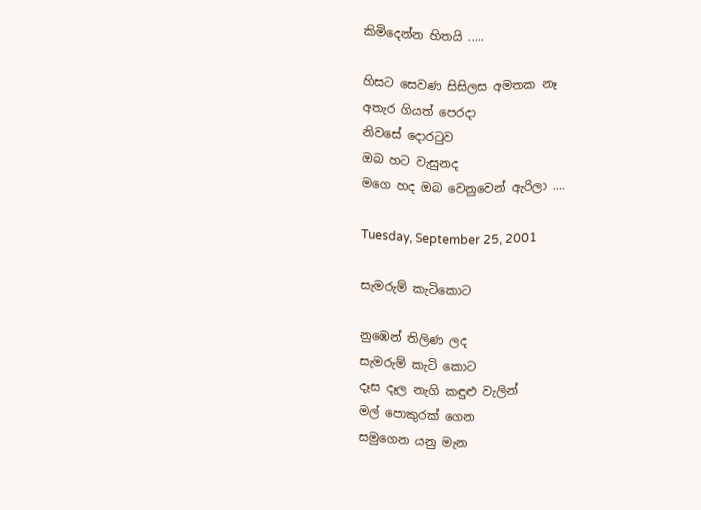කිමිදෙන්න හිතයි .....

හිසට සෙවණ සිසිලස අමතක නෑ
අතැර ගියත් පෙරදා
නිවසේ දොරටුව
ඔබ හට වැසුනද
මගෙ හද ඔබ වෙනුවෙන් ඇරිලා ....

Tuesday, September 25, 2001

සැමරුම් කැටිකොට

නුඹෙන් තිලිණ ලද
සැමරුම් කැටි කොට
දෑස දෑල නැගි කඳුළු වැලින්
මල් පොකුරක් ගෙන
සමුගෙන යනු මැන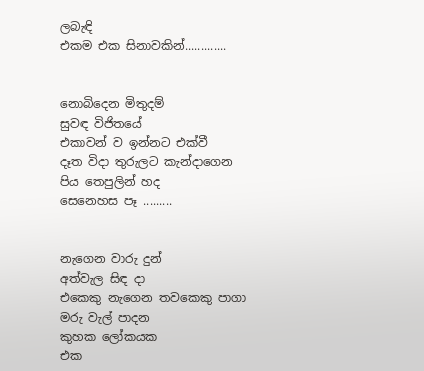ලබැඳි
එකම එක සිනාවකින්.............


නොබිදෙන මිතුදම්
සුවඳ විජිතයේ
එකාවන් ව ඉන්නට එක්වී
දෑත විදා තුරුලට කැන්දාගෙන
පිය තෙපුලින් හද
සෙනෙහස පෑ .........


නැගෙන වාරු දුන්
අත්වැල සිඳ දා
එකෙකු නැගෙන තවකෙකු පාගා
මරු වැල් පාදන
කුහක ලෝකයක
එක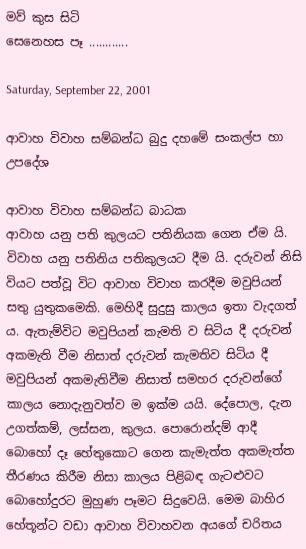මව් කුස සිටි
සෙනෙහස පෑ ............

Saturday, September 22, 2001

ආවාහ විවාහ සම්බන්ධ බුදු දහමේ සංකල්ප හා උපදේශ

ආවාහ විවාහ සම්බන්ධ බාධක
ආවාහ යනු පති කුලයට පතිනියක ගෙන ඒම යි. විවාහ යනු පතිනිය පතිකුලයට දීම යි. දරුවන් නිසි වියට පත්වූ විට ආවාහ විවාහ කරදීම මවුපියන් සතු යුතුකමෙකි. මෙහිදී සුදුසු කාලය ඉතා වැදගත් ය. ඇතැම්විට මවුපියන් කැමති ව සිටිය දී දරුවන් අකමැති වීම නිසාත් දරුවන් කැමතිව සිටිය දී මවුපියන් අකමැතිවීම නිසාත් සමහර දරුවන්ගේ කාලය නොදැනුවත්ව ම ඉක්ම යයි. දේපොල, දැන උගත්කම්, ලස්සන, කුලය. පොරොන්දම් ආදී බොහෝ දෑ හේතුකොට ගෙන කැමැත්ත අකමැත්ත තීරණය කිරීම නිසා කාලය පිළිබඳ ගැටළුවට බොහෝදුරට මුහුණ පෑමට සිදුවෙයි. මෙම බාහිර හේතූන්ට වඩා ආවාහ විවාහවන අයගේ චරිතය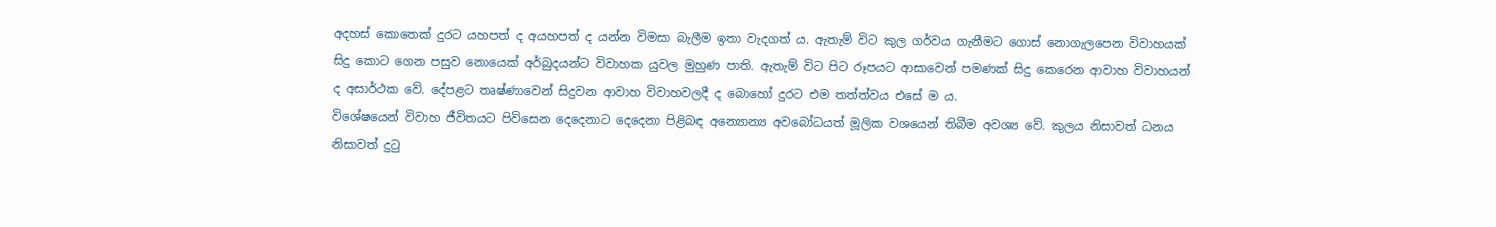අදහස් කොතෙක් දුරට යහපත් ද අයහපත් ද යන්න විමසා බැලීම ඉතා වැදගත් ය. ඇතැම් විට කුල ගර්වය ගැනීමට ගොස් නොගැලපෙන විවාහයක් සිදු කොට ගෙන පසුව නොයෙක් අර්බුදයන්ට විවාහක යුවල මුහුණ පාති. ඇතැම් විට පිට රූපයට ආසාවෙන් පමණක් සිදු කෙරෙන ආවාහ විවාහයන් ද අසාර්ථක වේ. දේපළට තෘෂ්ණාවෙන් සිදුවන ආවාහ විවාහවලදී ද බොහෝ දුරට එම තත්ත්වය එසේ ම ය.
විශේෂයෙන් විවාහ ජීවිතයට පිවිසෙන දෙදෙනාට දෙදෙනා පිළිබඳ අන්‍යොන්‍ය අවබෝධයත් මූලික වශයෙන් තිබීම අවශ්‍ය වේ. කුලය නිසාවත් ධනය නිසාවත් දුටු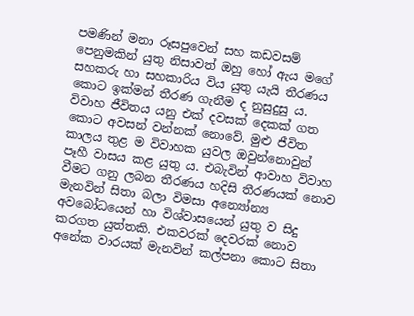පමණින් මනා රූසපුවෙන් සහ කඩවසම් පෙනුමකින් යුතු නිසාවත් ඔහු හෝ ඇය මගේ සහකරු හා සහකාරිය විය යුතු යැයි තීරණය කොට ඉක්මන් තීරණ ගැනීම ද නුසුදුසු ය. විවාහ ජීවිතය යනු එක් දවසක් දෙකක් ගත කොට අවසන් වන්නක් නොවේ. මුළු ජීවිත කාලය තුළ ම විවාහක යුවල ඔවුන්නොවුන් පෑහී වාසය කළ යුතු ය. එබැවින් ආවාහ විවාහ වීමට ගනු ලබන තීරණය හදිසි තීරණයක් නොව මැනවින් සිතා බලා විමසා අන්‍යෝන්‍ය අවබෝධයෙන් හා විශ්වාසයෙන් යුතු ව සිදු කරගත යුත්තකි. එකවරක් දෙවරක් නොව අනේක වාරයක් මැනවින් කල්පනා කොට සිතා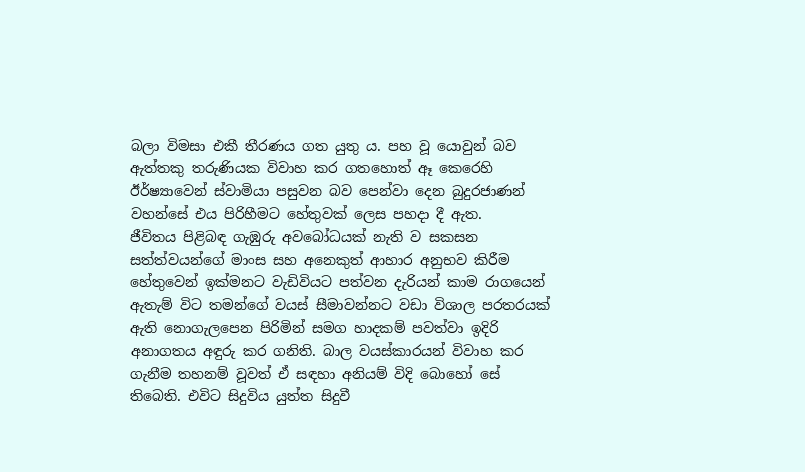බලා විමසා එකී තීරණය ගත යුතු ය. පහ වූ යොවුන් බව ඇත්තකු තරුණියක විවාහ කර ගතහොත් ඈ කෙරෙහි ඊර්ෂ්‍යාවෙන් ස්වාමියා පසුවන බව පෙන්වා දෙන බුදුරජාණන් වහන්සේ එය පිරිහීමට හේතුවක් ලෙස පහදා දී ඇත.
ජීවිතය පිළිබඳ ගැඹුරු අවබෝධයක් නැති ව සකසන සත්ත්වයන්ගේ මාංස සහ අනෙකුත් ආහාර අනුභව කිරීම හේතුවෙන් ඉක්මනට වැඩිවියට පත්වන දැරියන් කාම රාගයෙන් ඇතැම් විට තමන්ගේ වයස් සීමාවන්නට වඩා විශාල පරතරයක් ඇති නොගැලපෙන පිරිමින් සමග හාදකම් පවත්වා ඉදිරි අනාගතය අඳුරු කර ගනිති. බාල වයස්කාරයන් විවාහ කර ගැනීම තහනම් වූවත් ඒ සඳහා අනියම් විදි බොහෝ සේ තිබෙති. එවිට සිදුවිය යුත්ත සිදුවී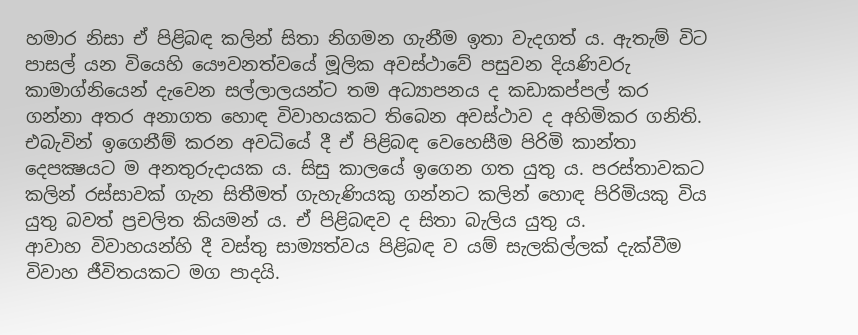හමාර නිසා ඒ පිළිබඳ කලින් සිතා නිගමන ගැනීම ඉතා වැදගත් ය. ඇතැම් විට පාසල් යන වියෙහි යෞවනත්වයේ මූලික අවස්ථාවේ පසුවන දියණිවරු කාමාග්නියෙන් දැවෙන සල්ලාලයන්ට තම අධ්‍යාපනය ද කඩාකප්පල් කර ගන්නා අතර අනාගත හොඳ විවාහයකට තිබෙන අවස්ථාව ද අහිමිකර ගනිති. එබැවින් ඉගෙනීම් කරන අවධියේ දී ඒ පිළිබඳ වෙහෙසීම පිරිමි කාන්තා දෙපක්‍ෂයට ම අනතුරුදායක ය. සිසු කාලයේ ඉගෙන ගත යුතු ය. පරස්තාවකට කලින් රස්සාවක් ගැන සිතීමත් ගැහැණියකු ගන්නට කලින් හොඳ පිරිමියකු විය යුතු බවත් ප්‍රචලිත කියමන් ය. ඒ පිළිබඳව ද සිතා බැලිය යුතු ය.
ආවාහ විවාහයන්හි දී වස්තු සාම්‍යත්වය පිළිබඳ ව යම් සැලකිල්ලක් දැක්වීම විවාහ ජීවිතයකට මග පාදයි.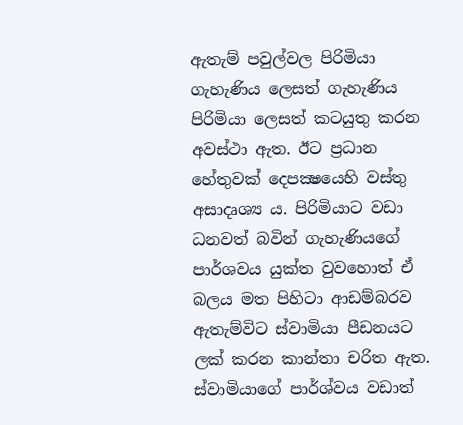ඇතැම් පවුල්වල පිරිමියා ගැහැණිය ලෙසත් ගැහැණිය පිරිමියා ලෙසත් කටයුතු කරන අවස්ථා ඇත. ඊට ප්‍රධාන හේතුවක් දෙපක්‍ෂයෙහි වස්තු අසාදෘශ්‍ය ය. පිරිමියාට වඩා ධනවත් බවින් ගැහැණියගේ පාර්ශවය යුක්ත වුවහොත් ඒ බලය මත පිහිටා ආඩම්බරව ඇතැම්විට ස්වාමියා පීඩනයට ලක් කරන කාන්තා චරිත ඇත. ස්වාමියාගේ පාර්ශ්වය වඩාත්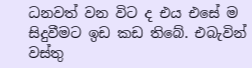ධනවත් වන විට ද එය එසේ ම සිදුවීමට ඉඩ කඩ තිබේ. එබැවින් වස්තු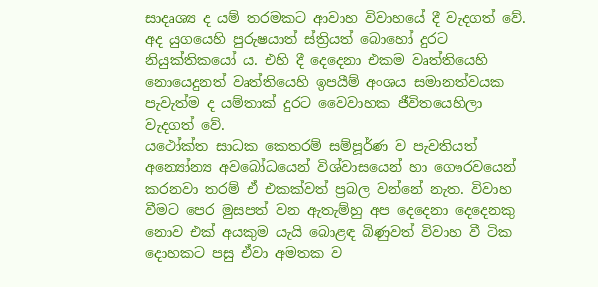සාදෘශ්‍ය ද යම් තරමකට ආවාහ විවාහයේ දී වැදගත් වේ. අද යුගයෙහි පුරුෂයාත් ස්ත්‍රියත් බොහෝ දුරට නියුක්තිකයෝ ය. එහි දී දෙදෙනා එකම වෘත්තියෙහි නොයෙදුනත් වෘත්තියෙහි ඉපයීම් අංශය සමානත්වයක පැවැත්ම ද යම්තාක් දුරට වෛවාහක ජීවිතයෙහිලා වැදගත් වේ.
යථෝක්ත සාධක කෙතරම් සම්පූර්ණ ව පැවතියත් අන්‍යෝන්‍ය අවබෝධයෙන් විශ්වාසයෙන් හා ගෞරවයෙන් කරනවා තරම් ඒ එකක්වත් ප්‍රබල වන්නේ නැත. විවාහ වීමට පෙර මුසපත් වන ඇතැම්හු අප දෙදෙනා දෙදෙනකු නොව එක් අයකුම යැයි බොළඳ බිණුවත් විවාහ වී ටික දොහකට පසු ඒවා අමතක ව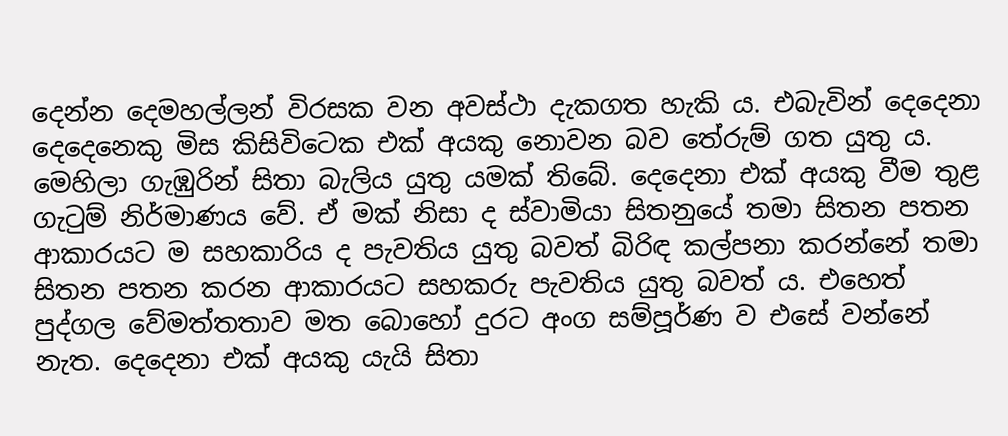දෙන්න දෙමහල්ලන් විරසක වන අවස්ථා දැකගත හැකි ය. එබැවින් දෙදෙනා දෙදෙනෙකු මිස කිසිවිටෙක එක් අයකු නොවන බව තේරුම් ගත යුතු ය. මෙහිලා ගැඹුරින් සිතා බැලිය යුතු යමක් තිබේ. දෙදෙනා එක් අයකු වීම තුළ ගැටුම් නිර්මාණය වේ. ඒ මක් නිසා ද ස්වාමියා සිතනුයේ තමා සිතන පතන ආකාරයට ම සහකාරිය ද පැවතිය යුතු බවත් බිරිඳ කල්පනා කරන්නේ තමා සිතන පතන කරන ආකාරයට සහකරු පැවතිය යුතු බවත් ය. එහෙත් පුද්ගල වේමත්තතාව මත බොහෝ දුරට අංග සම්පූර්ණ ව එසේ වන්නේ නැත. දෙදෙනා එක් අයකු යැයි සිතා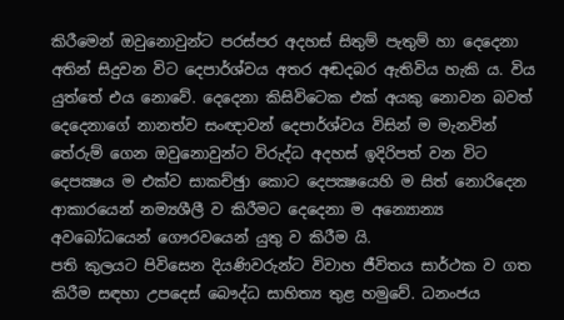කිරීමෙන් ඔවුනොවුන්ට පරස්පර අදහස් සිතුම් පැතුම් හා දෙදෙනා අතින් සිදුවන විට දෙපාර්ශ්වය අතර අඬදබර ඇතිවිය හැකි ය. විය යුත්තේ එය නොවේ. දෙදෙනා කිසිවිටෙක එක් අයකු නොවන බවත් දෙදෙනාගේ නානත්ව සංඥාවන් දෙපාර්ශ්වය විසින් ම මැනවින් තේරුම් ගෙන ඔවුනොවුන්ට විරුද්ධ අදහස් ඉදිරිපත් වන විට දෙපක්‍ෂය ම එක්ව සාකච්ඡුා කොට දෙපක්‍ෂයෙහි ම සිත් නොරිදෙන ආකාරයෙන් නම්‍යශීලී ව කිරීමට දෙදෙනා ම අන්‍යොන්‍ය අවබෝධයෙන් ගෞරවයෙන් යුතු ව කිරීම යි.
පති කුලයට පිවිසෙන දියණිවරුන්ට විවාහ ජීවිතය සාර්ථක ව ගත කිරීම සඳහා උපදෙස් බෞද්ධ සාහිත්‍ය තුළ හමුවේ. ධනංජය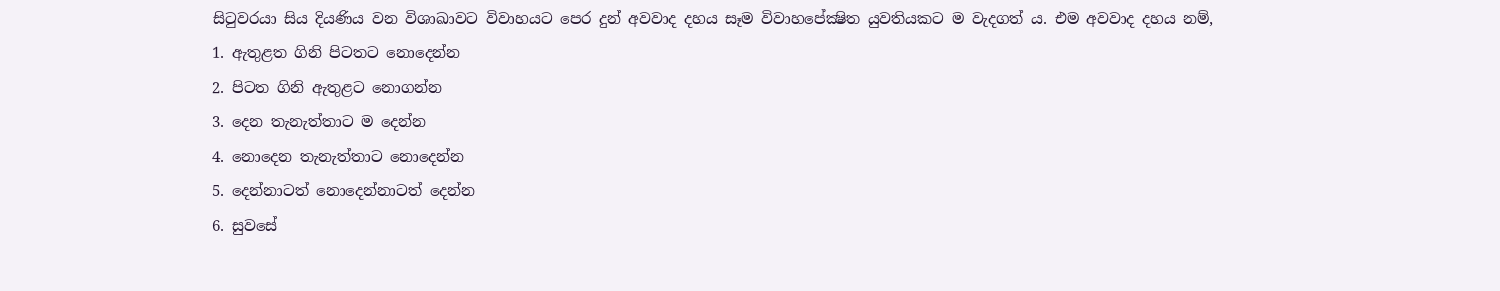සිටුවරයා සිය දියණිය වන විශාඛාවට විවාහයට පෙර දුන් අවවාද දහය සෑම විවාහපේක්‍ෂිත යුවතියකට ම වැදගත් ය. එම අවවාද දහය නම්,
1. ඇතුළත ගිනි පිටතට නොදෙන්න
2. පිටත ගිනි ඇතුළට නොගන්න
3. දෙන තැනැත්තාට ම දෙන්න
4. නොදෙන තැනැත්තාට නොදෙන්න
5. දෙන්නාටත් නොදෙන්නාටත් දෙන්න
6. සුවසේ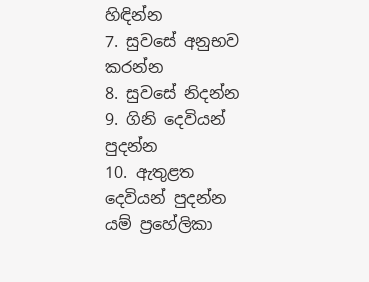හිඳින්න
7. සුවසේ අනුභව කරන්න
8. සුවසේ නිදන්න
9. ගිනි දෙවියන් පුදන්න
10. ඇතුළත දෙවියන් පුදන්න
යම් ප්‍රහේලිකා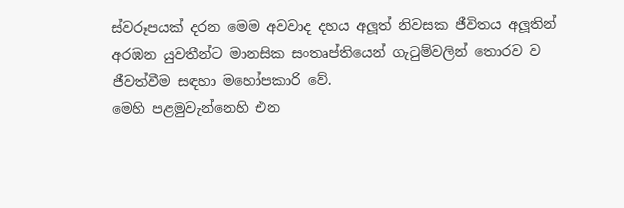ස්වරූපයක් දරන මෙම අවවාද දහය අලූත් නිවසක ජීවිතය අලූතින් අරඹන යුවතීන්ට මානසික සංතෘප්තියෙන් ගැටුම්වලින් තොරව ව ජීවත්වීම සඳහා මහෝපකාරි වේ.
මෙහි පළමුවැන්නෙහි එන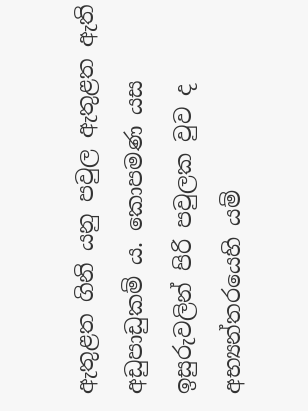ඇතුළත ගිනි යනු පවුල ඇතුළත ඇති අඩුපාඩුකම් ය. කොපමණ යස ඉසුරුවලින් පිරි පවුලක වුව ද අභ්‍යන්තරයෙහි යම්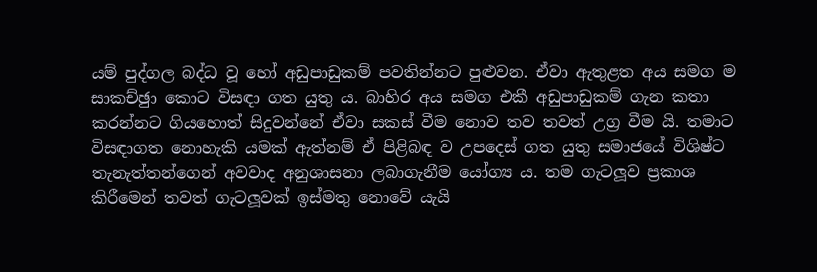යම් පුද්ගල බද්ධ වූ හෝ අඩුපාඩුකම් පවතින්නට පුළුවන. ඒවා ඇතුළත අය සමග ම සාකච්ඡුා කොට විසඳා ගත යුතු ය. බාහිර අය සමග එකී අඩුපාඩුකම් ගැන කතා කරන්නට ගියහොත් සිදුවන්නේ ඒවා සකස් වීම නොව තව තවත් උග්‍ර වීම යි. තමාට විසඳාගත නොහැකි යමක් ඇත්නම් ඒ පිළිබඳ ව උපදෙස් ගත යුතු සමාජයේ විශිෂ්ට තැනැත්තන්ගෙන් අවවාද අනුශාසනා ලබාගැනීම යෝග්‍ය ය. තම ගැටලූව ප්‍රකාශ කිරීමෙන් තවත් ගැටලූවක් ඉස්මතු නොවේ යැයි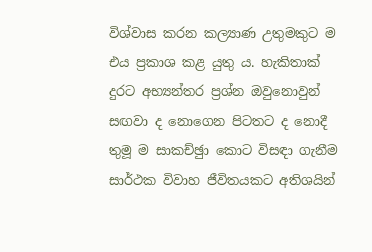විශ්වාස කරන කල්‍යාණ උතුමකුට ම එය ප්‍රකාශ කළ යුතු ය. හැකිතාක් දුරට අභ්‍යන්තර ප්‍රශ්න ඔවුනොවුන් සඟවා ද නොගෙන පිටතට ද නොදී තුමූ ම සාකච්ඡුා කොට විසඳා ගැනීම සාර්ථක විවාහ ජීවිතයකට අතිශයින්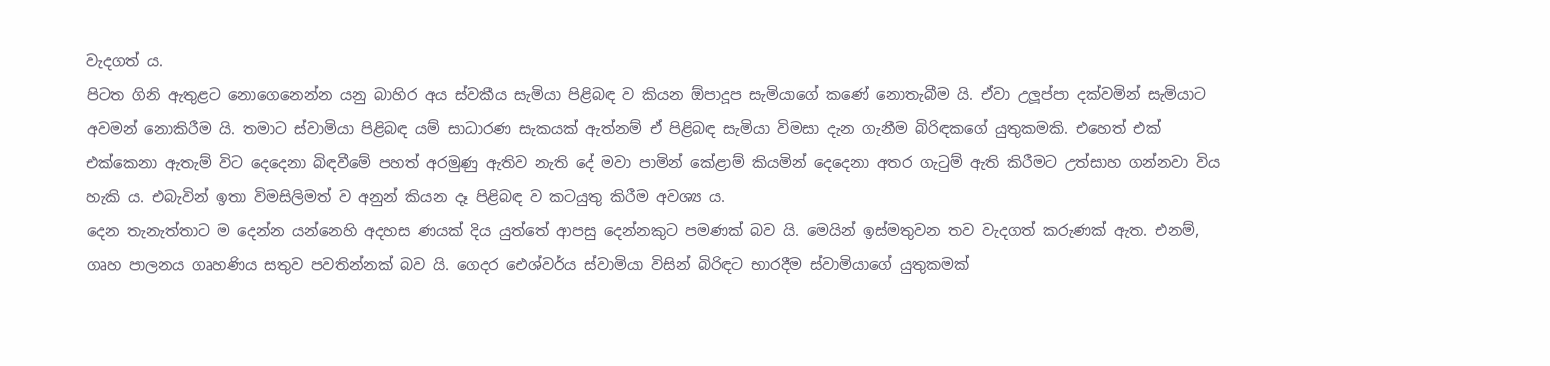වැදගත් ය.
පිටත ගිනි ඇතුළට නොගෙනෙන්න යනු බාහිර අය ස්වකීය සැමියා පිළිබඳ ව කියන ඕපාදූප සැමියාගේ කණේ නොතැබීම යි. ඒවා උලූප්පා දක්වමින් සැමියාට අවමන් නොකිරීම යි. තමාට ස්වාමියා පිළිබඳ යම් සාධාරණ සැකයක් ඇත්නම් ඒ පිළිබඳ සැමියා විමසා දැන ගැනීම බිරිඳකගේ යුතුකමකි. එහෙත් එක් එක්කෙනා ඇතැම් විට දෙදෙනා බිඳවීමේ පහත් අරමුණු ඇතිව නැති දේ මවා පාමින් කේළාම් කියමින් දෙදෙනා අතර ගැටුම් ඇති කිරීමට උත්සාහ ගන්නවා විය හැකි ය. එබැවින් ඉතා විමසිලිමත් ව අනුන් කියන දෑ පිළිබඳ ව කටයුතු කිරීම අවශ්‍ය ය.
දෙන තැනැත්තාට ම දෙන්න යන්නෙහි අදහස ණයක් දිය යුත්තේ ආපසු දෙන්නකුට පමණක් බව යි. මෙයින් ඉස්මතුවන තව වැදගත් කරුණක් ඇත. එනම්, ගෘහ පාලනය ගෘහණිය සතුව පවතින්නක් බව යි. ගෙදර ඓශ්වර්ය ස්වාමියා විසින් බිරිඳට භාරදීම ස්වාමියාගේ යුතුකමක්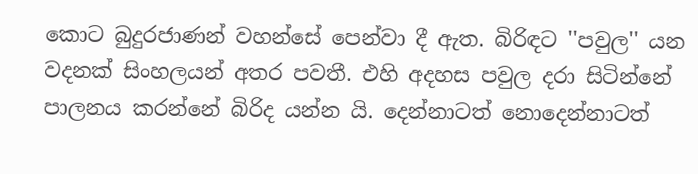කොට බුදුරජාණන් වහන්සේ පෙන්වා දී ඇත. බිරිඳට ''පවුල'' යන වදනක් සිංහලයන් අතර පවතී. එහි අදහස පවුල දරා සිටින්නේ පාලනය කරන්නේ බිරිද යන්න යි. දෙන්නාටත් නොදෙන්නාටත්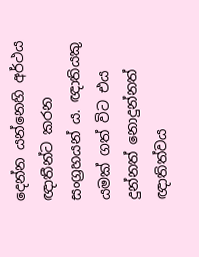දෙන්න යන්නෙහි අර්ථය ඥාතීන්ට කරන සංග්‍රහයන් ය. ඥාතියකු යමක් ගත් විට එය දුන්නත් නොදුන්නත් ඥාතිත්වය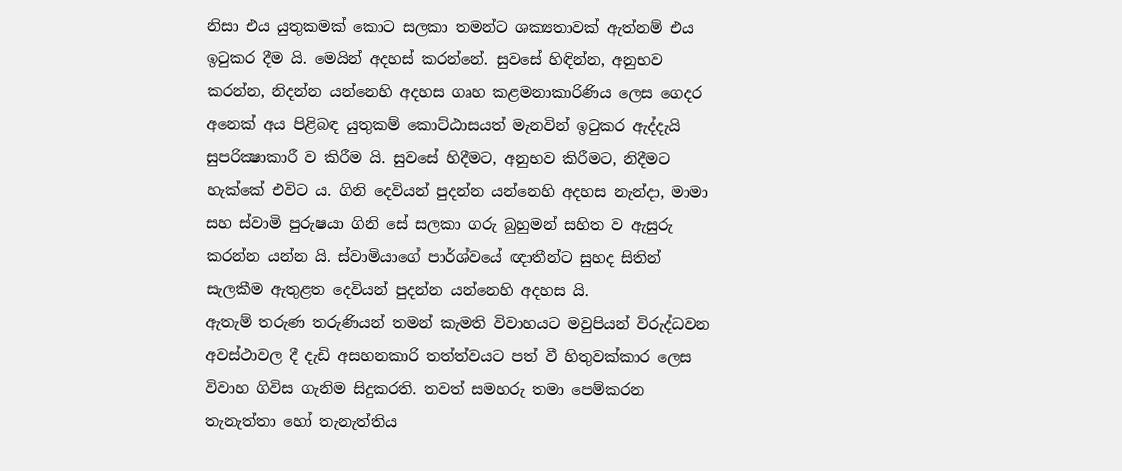නිසා එය යුතුකමක් කොට සලකා තමන්ට ශක්‍යතාවක් ඇත්නම් එය ඉටුකර දීම යි. මෙයින් අදහස් කරන්නේ. සුවසේ හිඳින්න, අනුභව කරන්න, නිදන්න යන්නෙහි අදහස ගෘහ කළමනාකාරිණිය ලෙස ගෙදර අනෙක් අය පිළිබඳ යුතුකම් කොට්ඨාසයත් මැනවින් ඉටුකර ඇද්දැයි සුපරික්‍ෂාකාරී ව කිරීම යි. සුවසේ හිදීමට, අනුභව කිරීමට, නිදීමට හැක්කේ එවිට ය. ගිනි දෙවියන් පුදන්න යන්නෙහි අදහස නැන්දා, මාමා සහ ස්වාමි පුරුෂයා ගිනි සේ සලකා ගරු බුහුමන් සහිත ව ඇසුරු කරන්න යන්න යි. ස්වාමියාගේ පාර්ශ්වයේ ඥාතීන්ට සුහද සිතින් සැලකීම ඇතුළත දෙවියන් පුදන්න යන්නෙහි අදහස යි.
ඇතැම් තරුණ තරුණියන් තමන් කැමති විවාහයට මවුපියන් විරුද්ධවන අවස්ථාවල දී දැඩි අසහනකාරි තත්ත්වයට පත් වී හිතුවක්කාර ලෙස විවාහ ගිවිස ගැනිම සිදුකරති. තවත් සමහරු තමා පෙම්කරන තැනැත්තා හෝ තැනැත්තිය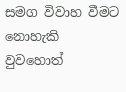සමග විවාහ වීමට නොහැකි වුවහොත්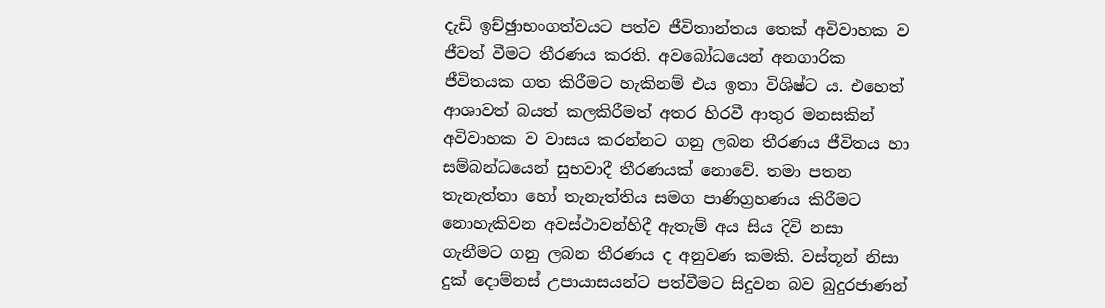දැඩි ඉච්ඡුාභංගත්වයට පත්ව ජීවිතාන්තය තෙක් අවිවාහක ව ජීවත් වීමට තීරණය කරති. අවබෝධයෙන් අනගාරික ජීවිතයක ගත කිරීමට හැකිනම් එය ඉතා විශිෂ්ට ය. එහෙත් ආශාවත් බයත් කලකිරීමත් අතර හිරවී ආතුර මනසකින් අවිවාහක ව වාසය කරන්නට ගනු ලබන තීරණය ජීවිතය හා සම්බන්ධයෙන් සුභවාදී තීරණයක් නොවේ. තමා පතන තැනැත්තා හෝ තැනැත්තිය සමග පාණිග්‍රහණය කිරීමට නොහැකිවන අවස්ථාවන්හිදී ඇතැම් අය සිය දිවි නසා ගැනීමට ගනු ලබන තීරණය ද අනුවණ කමකි. වස්තූන් නිසා දුක් දොම්නස් උපායාසයන්ට පත්වීමට සිදුවන බව බුදුරජාණන්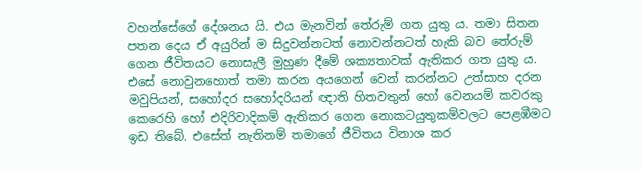වහන්සේගේ දේශනය යි. එය මැනවින් තේරුම් ගත යුතු ය. තමා සිතන පතන දෙය ඒ අයුරින් ම සිදුවන්නටත් නොවන්නටත් හැකි බව තේරුම් ගෙන ජීවිතයට නොසැලී මුහුණ දීමේ ශක්‍යතාවක් ඇතිකර ගත යුතු ය. එසේ නොවුනහොත් තමා කරන අයගෙන් වෙන් කරන්නට උත්සාහ දරන මවුපියන්, සහෝදර සහෝදරියන් ඥාති හිතවතුන් හෝ වෙනයම් කවරකු කෙරෙහි හෝ එදිරිවාදිකම් ඇතිකර ගෙන නොකටයුතුකම්වලට පෙළඹීමට ඉඩ තිබේ. එසේත් නැතිනම් තමාගේ ජීවිතය විනාශ කර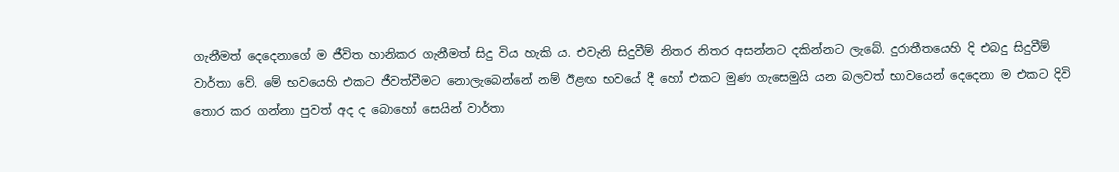ගැනීමත් දෙදෙනාගේ ම ජීවිත හානිකර ගැනීමත් සිදු විය හැකි ය. එවැනි සිදුවීම් නිතර නිතර අසන්නට දකින්නට ලැබේ. දුරාතීතයෙහි දි එබදු සිදුවීම් වාර්තා වේ. මේ භවයෙහි එකට ජීවත්වීමට නොලැබෙන්නේ නම් ඊළඟ භවයේ දී හෝ එකට මුණ ගැසෙමුයි යන බලවත් භාවයෙන් දෙදෙනා ම එකට දිවි තොර කර ගන්නා පුවත් අද ද බොහෝ සෙයින් වාර්තා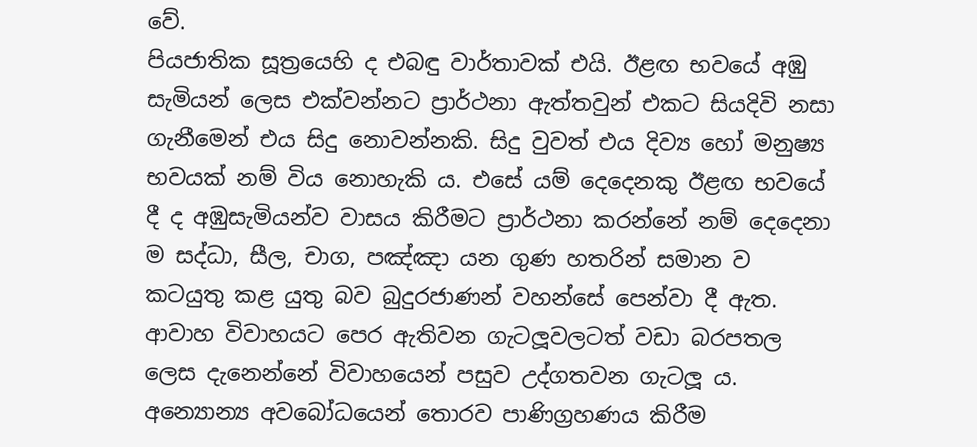වේ.
පියජාතික සූත්‍රයෙහි ද එබඳු වාර්තාවක් එයි. ඊළඟ භවයේ අඹු සැමියන් ලෙස එක්වන්නට ප්‍රාර්ථනා ඇත්තවුන් එකට සියදිවි නසා ගැනීමෙන් එය සිදු නොවන්නකි. සිදු වුවත් එය දිව්‍ය හෝ මනුෂ්‍ය භවයක් නම් විය නොහැකි ය. එසේ යම් දෙදෙනකු ඊළඟ භවයේ දී ද අඹුසැමියන්ව වාසය කිරීමට ප්‍රාර්ථනා කරන්නේ නම් දෙදෙනා ම සද්ධා, සීල, චාග, පඤ්ඤා යන ගුණ හතරින් සමාන ව කටයුතු කළ යුතු බව බුදුරජාණන් වහන්සේ පෙන්වා දී ඇත.
ආවාහ විවාහයට පෙර ඇතිවන ගැටලූවලටත් වඩා බරපතල ලෙස දැනෙන්නේ විවාහයෙන් පසුව උද්ගතවන ගැටලූ ය. අන්‍යොන්‍ය අවබෝධයෙන් තොරව පාණිග්‍රහණය කිරීම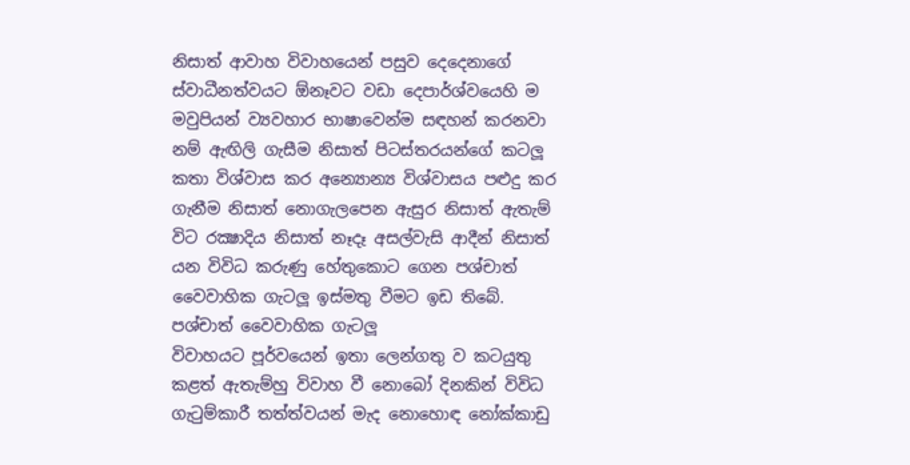නිසාත් ආවාහ විවාහයෙන් පසුව දෙදෙනාගේ ස්වාධීනත්වයට ඕනෑවට වඩා දෙපාර්ශ්වයෙහි ම මවුපියන් ව්‍යවහාර භාෂාවෙන්ම සඳහන් කරනවා නම් ඇඟිලි ගැසීම නිසාත් පිටස්තරයන්ගේ කටලූ කතා විශ්වාස කර අන්‍යොන්‍ය විශ්වාසය පළුදු කර ගැනීම නිසාත් නොගැලපෙන ඇසුර නිසාත් ඇතැම් විට රක්‍ෂාදිය නිසාත් නෑදෑ අසල්වැසි ආදීන් නිසාත් යන විවිධ කරුණු හේතුකොට ගෙන පශ්චාත් වෛවාහික ගැටලූ ඉස්මතු වීමට ඉඩ තිබේ.
පශ්චාත් වෛවාහික ගැටලූ
විවාහයට පූර්වයෙන් ඉතා ලෙන්ගතු ව කටයුතු කළත් ඇතැම්හු විවාහ වී නොබෝ දිනකින් විවිධ ගැටුම්කාරී තත්ත්වයන් මැද නොහොඳ නෝක්කාඩු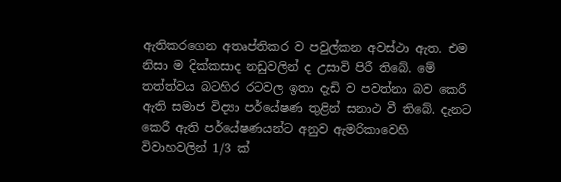ඇතිකරගෙන අතෘප්තිකර ව පවුල්කන අවස්ථා ඇත. එම නිසා ම දික්කසාද නඩුවලින් ද උසාවි පිරී තිබේ. මේ තත්ත්වය බටහිර රටවල ඉතා දැඩි ව පවත්නා බව කෙරී ඇති සමාජ විද්‍යා පර්යේෂණ තුළින් සනාථ වී තිබේ. දැනට කෙරී ඇති පර්යේෂණයන්ට අනුව ඇමරිකාවෙහි විවාහවලින් 1/3 ක්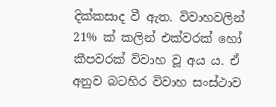දික්කසාද වී ඇත. විවාහවලින් 21% ක් කලින් එක්වරක් හෝ කීපවරක් විවාහ වූ අය ය. ඒ අනුව බටහිර විවාහ සංස්ථාව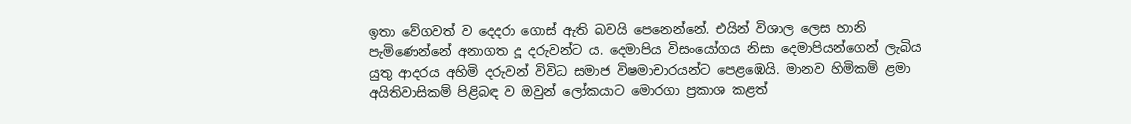ඉතා වේගවත් ව දෙදරා ගොස් ඇති බවයි පෙනෙන්නේ. එයින් විශාල ලෙස හානි පැමිණෙන්නේ අනාගත දූ දරුවන්ට ය. දෙමාපිය විසංයෝගය නිසා දෙමාපියන්ගෙන් ලැබිය යුතු ආදරය අහිමි දරුවන් විවිධ සමාජ විෂමාචාරයන්ට පෙළඹෙයි. මානව හිමිකම් ළමා අයිතිවාසිකම් පිළිබඳ ව ඔවුන් ලෝකයාට මොරගා ප්‍රකාශ කළත්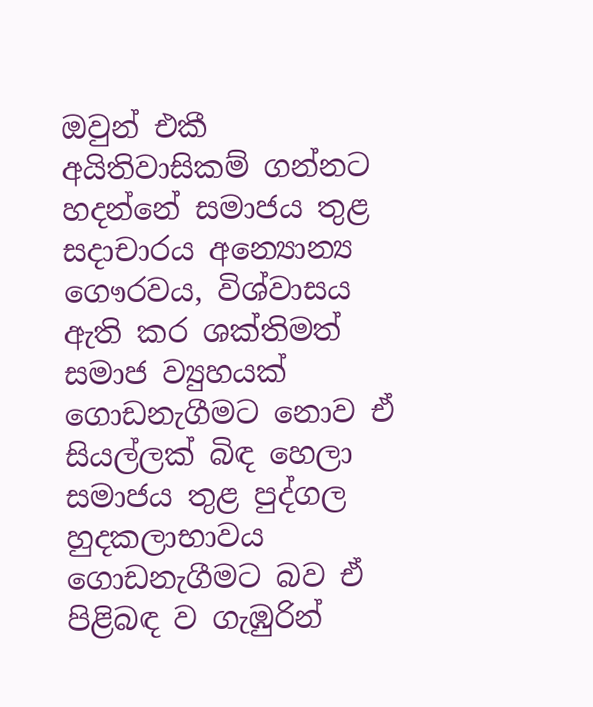ඔවුන් එකී අයිතිවාසිකම් ගන්නට හදන්නේ සමාජය තුළ සදාචාරය අන්‍යොන්‍ය ගෞරවය, විශ්වාසය ඇති කර ශක්තිමත් සමාජ ව්‍යුහයක් ගොඩනැගීමට නොව ඒ සියල්ලක් බිඳ හෙලා සමාජය තුළ පුද්ගල හුදකලාභාවය ගොඩනැගීමට බව ඒ පිළිබඳ ව ගැඹුරින්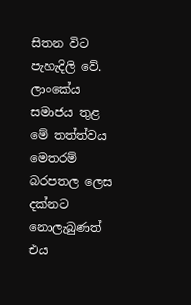සිතන විට පැහැදිලි වේ. ලාංකේය සමාජය තුළ මේ තත්ත්වය මෙතරම් බරපතල ලෙස දක්නට නොලැබුණත් එය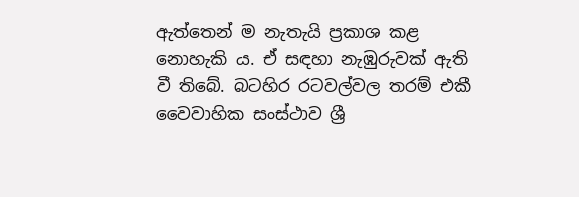ඇත්තෙන් ම නැතැයි ප්‍රකාශ කළ නොහැකි ය. ඒ සඳහා නැඹුරුවක් ඇති වී තිබේ. බටහිර රටවල්වල තරම් එකී වෛවාහික සංස්ථාව ශ්‍රී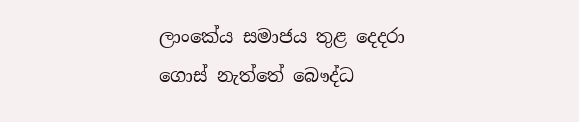ලාංකේය සමාජය තුළ දෙදරා ගොස් නැත්තේ බෞද්ධ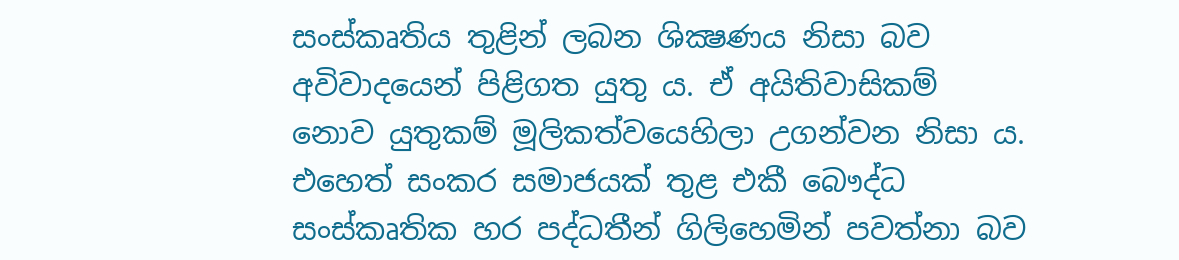සංස්කෘතිය තුළින් ලබන ශික්‍ෂණය නිසා බව අවිවාදයෙන් පිළිගත යුතු ය. ඒ අයිතිවාසිකම් නොව යුතුකම් මූලිකත්වයෙහිලා උගන්වන නිසා ය. එහෙත් සංකර සමාජයක් තුළ එකී බෞද්ධ සංස්කෘතික හර පද්ධතීන් ගිලිහෙමින් පවත්නා බව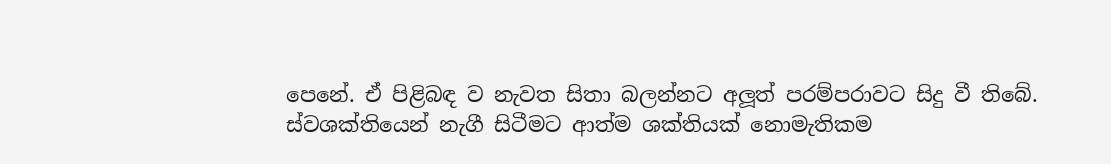පෙනේ. ඒ පිළිබඳ ව නැවත සිතා බලන්නට අලූත් පරම්පරාවට සිදු වී තිබේ.
ස්වශක්තියෙන් නැගී සිටීමට ආත්ම ශක්තියක් නොමැතිකම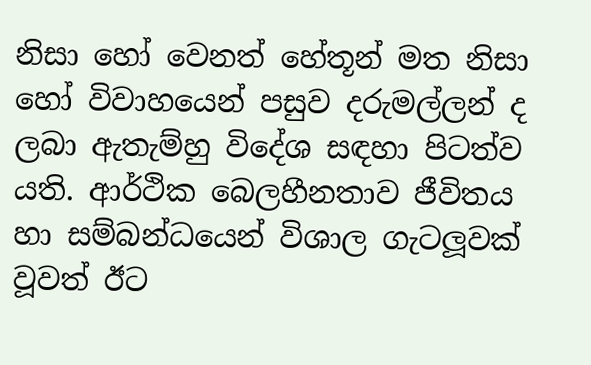නිසා හෝ වෙනත් හේතූන් මත නිසා හෝ විවාහයෙන් පසුව දරුමල්ලන් ද ලබා ඇතැම්හු විදේශ සඳහා පිටත්ව යති. ආර්ථික බෙලහීනතාව ජීවිතය හා සම්බන්ධයෙන් විශාල ගැටලූවක් වූවත් ඊට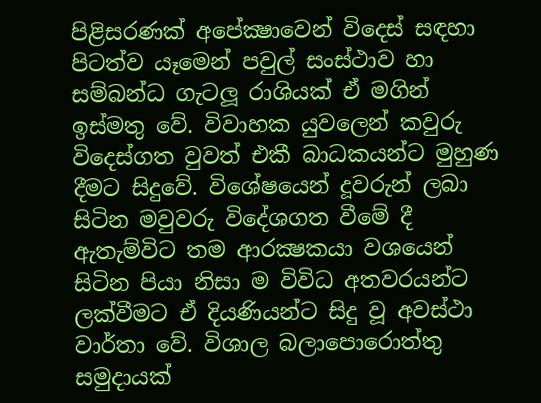පිළිසරණක් අපේක්‍ෂාවෙන් විදෙස් සඳහා පිටත්ව යෑමෙන් පවුල් සංස්ථාව හා සම්බන්ධ ගැටලූ රාශියක් ඒ මගින් ඉස්මතු වේ. විවාහක යුවලෙන් කවුරු විදෙස්ගත වුවත් එකී බාධකයන්ට මුහුණ දීමට සිදුවේ. විශේෂයෙන් දූවරුන් ලබා සිටින මවුවරු විදේශගත වීමේ දී ඇතැම්විට තම ආරක්‍ෂකයා වශයෙන් සිටින පියා නිසා ම විවිධ අතවරයන්ට ලක්වීමට ඒ දියණියන්ට සිදු වූ අවස්ථා වාර්තා වේ. විශාල බලාපොරොත්තු සමුදායක්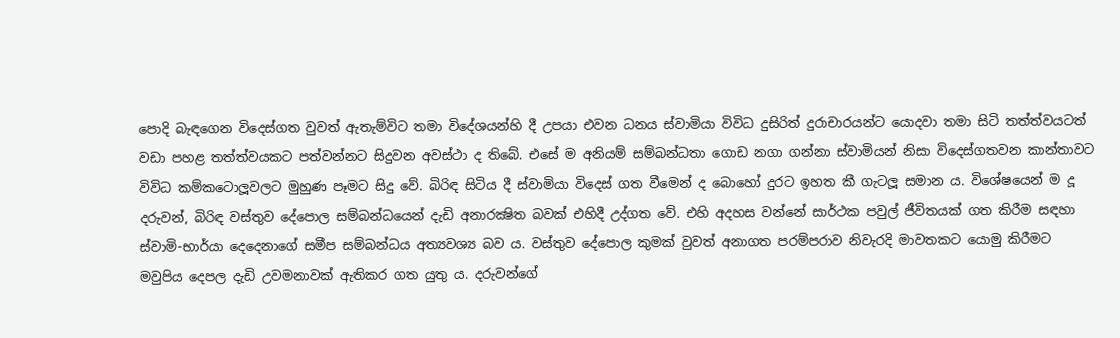පොදි බැඳගෙන විදෙස්ගත වුවත් ඇතැම්විට තමා විදේශයන්හි දී උපයා එවන ධනය ස්වාමියා විවිධ දුසිරිත් දුරාචාරයන්ට යොදවා තමා සිටි තත්ත්වයටත් වඩා පහළ තත්ත්වයකට පත්වන්නට සිදුවන අවස්ථා ද තිබේ. එසේ ම අනියම් සම්බන්ධතා ගොඩ නගා ගන්නා ස්වාමියන් නිසා විදෙස්ගතවන කාන්තාවට විවිධ කම්කටොලූවලට මුහුණ පෑමට සිදු වේ. බිරිඳ සිටිය දී ස්වාමියා විදෙස් ගත වීමෙන් ද බොහෝ දුරට ඉහත කී ගැටලූ සමාන ය. විශේෂයෙන් ම දූ දරුවන්, බිරිඳ වස්තුව දේපොල සම්බන්ධයෙන් දැඩි අනාරක්‍ෂිත බවක් එහිදී උද්ගත වේ. එහි අදහස වන්නේ සාර්ථක පවුල් ජීවිතයක් ගත කිරීම සඳහා ස්වාමි-භාර්යා දෙදෙනාගේ සමීප සම්බන්ධය අත්‍යවශ්‍ය බව ය. වස්තුව දේපොල කුමක් වුවත් අනාගත පරම්පරාව නිවැරදි මාවතකට යොමු කිරීමට මවුපිය දෙපල දැඩි උවමනාවක් ඇතිකර ගත යුතු ය. දරුවන්ගේ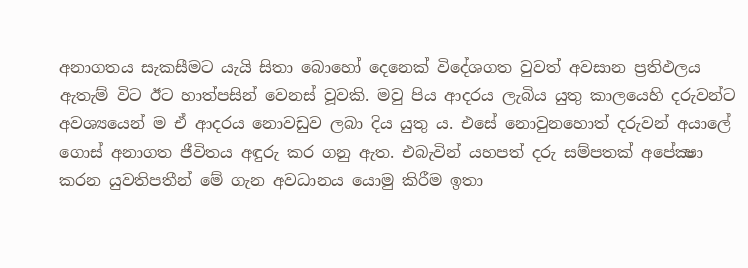අනාගතය සැකසීමට යැයි සිතා බොහෝ දෙනෙක් විදේශගත වුවත් අවසාන ප්‍රතිඵලය ඇතැම් විට ඊට හාත්පසින් වෙනස් වූවකි. මවු පිය ආදරය ලැබිය යුතු කාලයෙහි දරුවන්ට අවශ්‍යයෙන් ම ඒ ආදරය නොවඩුව ලබා දිය යුතු ය. එසේ නොවුනහොත් දරුවන් අයාලේ ගොස් අනාගත ජීවිතය අඳුරු කර ගනු ඇත. එබැවින් යහපත් දරු සම්පතක් අපේක්‍ෂා කරන යුවතිපතීන් මේ ගැන අවධානය යොමු කිරීම ඉතා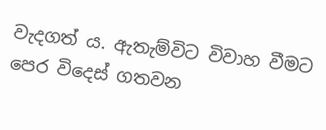වැදගත් ය. ඇතැම්විට විවාහ වීමට පෙර විදෙස් ගතවන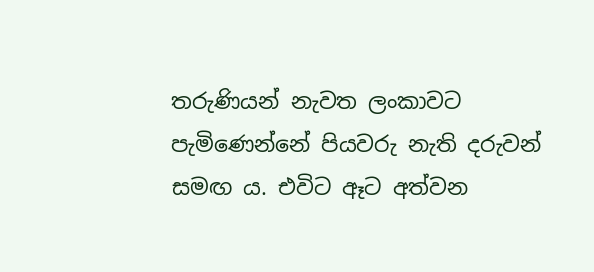තරුණියන් නැවත ලංකාවට පැමිණෙන්නේ පියවරු නැති දරුවන් සමඟ ය. එවිට ඈට අත්වන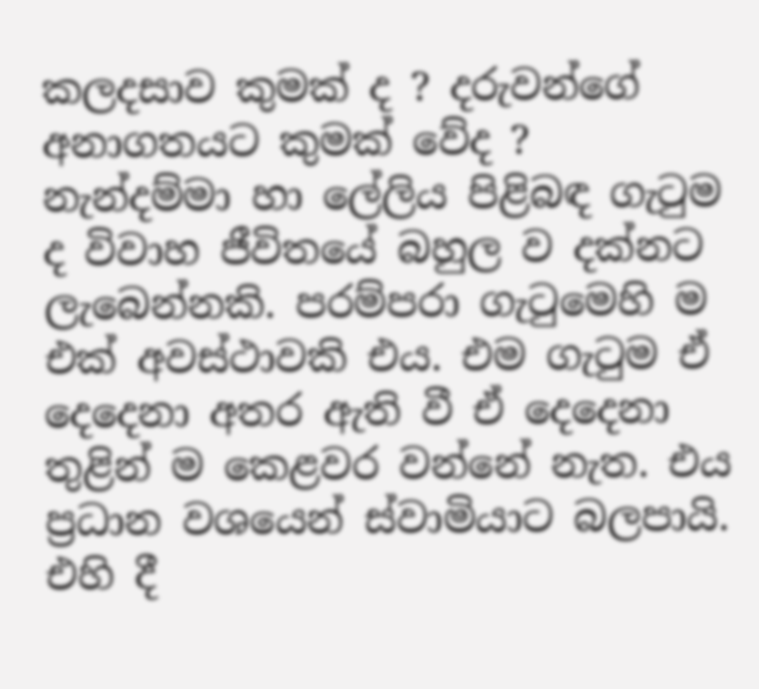කලදසාව කුමක් ද ? දරුවන්ගේ අනාගතයට කුමක් වේද ?
නැන්දම්මා හා ලේලිය පිළිබඳ ගැටුම ද විවාහ ජීවිතයේ බහුල ව දක්නට ලැබෙන්නකි. පරම්පරා ගැටුමෙහි ම එක් අවස්ථාවකි එය. එම ගැටුම ඒ දෙදෙනා අතර ඇති වී ඒ දෙදෙනා තුළින් ම කෙළවර වන්නේ නැත. එය ප්‍රධාන වශයෙන් ස්වාමියාට බලපායි. එහි දී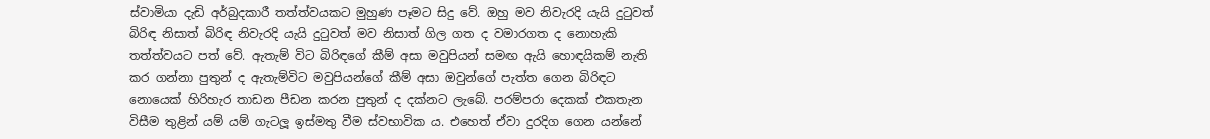ස්වාමියා දැඩි අර්බුදකාරී තත්ත්වයකට මුහුණ පෑමට සිදු වේ. ඔහු මව නිවැරදි යැයි දුටුවත් බිරිඳ නිසාත් බිරිඳ නිවැරදි යැයි දුටුවත් මව නිසාත් ගිල ගත ද වමාරගත ද නොහැකි තත්ත්වයට පත් වේ. ඇතැම් විට බිරිඳගේ කීම් අසා මවුපියන් සමඟ ඇයි හොඳයිකම් නැති කර ගන්නා පුතුන් ද ඇතැම්විට මවුපියන්ගේ කීම් අසා ඔවුන්ගේ පැත්ත ගෙන බිරිඳට නොයෙක් හිරිහැර තාඩන පීඩන කරන පුතුන් ද දක්නට ලැබේ. පරම්පරා දෙකක් එකතැන විසීම තුළින් යම් යම් ගැටලූ ඉස්මතු වීම ස්වභාවික ය. එහෙත් ඒවා දුරදිග ගෙන යන්නේ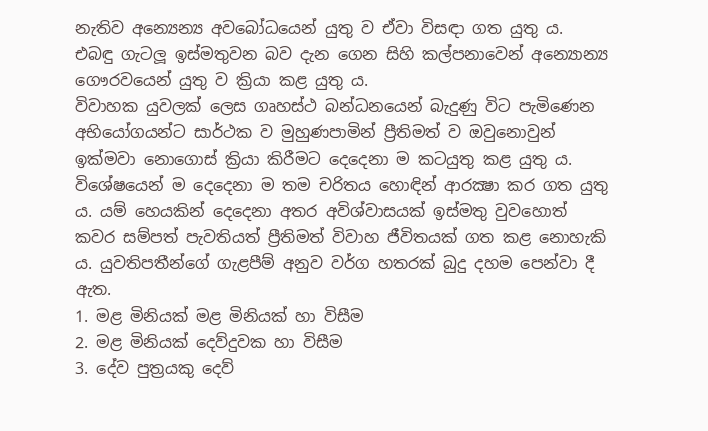නැතිව අන්‍යෙන්‍ය අවබෝධයෙන් යුතු ව ඒවා විසඳා ගත යුතු ය. එබඳු ගැටලූ ඉස්මතුවන බව දැන ගෙන සිහි කල්පනාවෙන් අන්‍යොන්‍ය ගෞරවයෙන් යුතු ව ක්‍රියා කළ යුතු ය.
විවාහක යුවලක් ලෙස ගෘහස්ථ බන්ධනයෙන් බැදුණු විට පැමිණෙන අභියෝගයන්ට සාර්ථක ව මුහුණපාමින් ප්‍රීතිමත් ව ඔවුනොවුන් ඉක්මවා නොගොස් ක්‍රියා කිරීමට දෙදෙනා ම කටයුතු කළ යුතු ය. විශේෂයෙන් ම දෙදෙනා ම තම චරිතය හොඳින් ආරක්‍ෂා කර ගත යුතු ය. යම් හෙයකින් දෙදෙනා අතර අවිශ්වාසයක් ඉස්මතු වුවහොත් කවර සම්පත් පැවතියත් ප්‍රීතිමත් විවාහ ජීවිතයක් ගත කළ නොහැකි ය. යුවතිපතීන්ගේ ගැළපීම් අනුව වර්ග හතරක් බුදු දහම පෙන්වා දී ඇත.
1. මළ මිනියක් මළ මිනියක් හා විසීම
2. මළ මිනියක් දෙව්දුවක හා විසීම
3. දේව පුත්‍රයකු දෙව්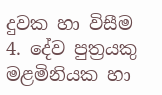දුවක හා විසීම
4. දේව පුත්‍රයකු මළමිනියක හා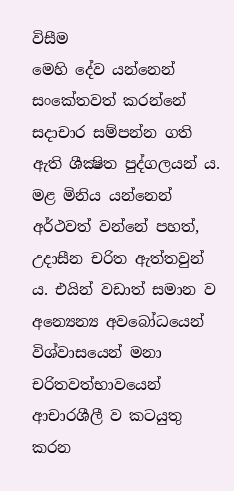විසීම
මෙහි දේව යන්නෙන් සංකේතවත් කරන්නේ සදාචාර සම්පන්න ගති ඇති ශීක්‍ෂිත පුද්ගලයන් ය. මළ මිනිය යන්නෙන් අර්ථවත් වන්නේ පහත්, උදාසීන චරිත ඇත්තවුන් ය. එයින් වඩාත් සමාන ව අන්‍යෙන්‍ය අවබෝධයෙන් විශ්වාසයෙන් මනා චරිතවත්භාවයෙන් ආචාරශීලී ව කටයුතු කරන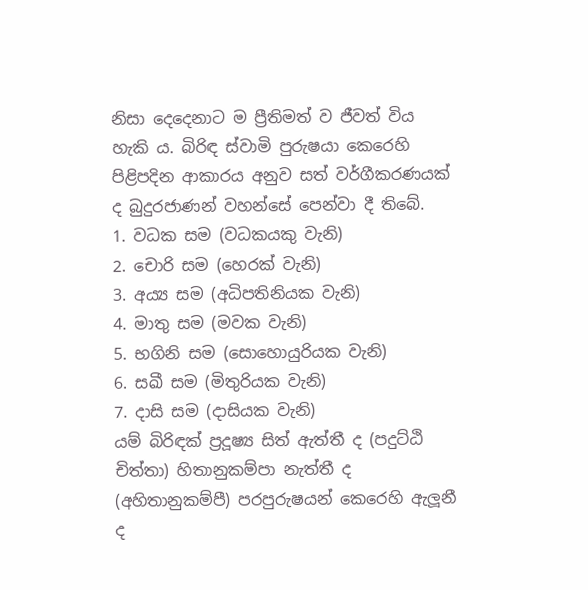නිසා දෙදෙනාට ම ප්‍රීතිමත් ව ජීවත් විය හැකි ය. බිරිඳ ස්වාමි පුරුෂයා කෙරෙහි පිළිපදින ආකාරය අනුව සත් වර්ගීකරණයක් ද බුදුරජාණන් වහන්සේ පෙන්වා දී තිබේ.
1. වධක සම (වධකයකු වැනි)
2. චොරි සම (හෙරක් වැනි)
3. අය්‍ය සම (අධිපතිනියක වැනි)
4. මාතු සම (මවක වැනි)
5. භගිනි සම (සොහොයුරියක වැනි)
6. සඛී සම (මිතුරියක වැනි)
7. දාසි සම (දාසියක වැනි)
යම් බිරිඳක් ප්‍රදූෂ්‍ය සිත් ඇත්තී ද (පදුට්ඨි චිත්තා) හිතානුකම්පා නැත්තී ද (අහිතානුකම්පී) පරපුරුෂයන් කෙරෙහි ඇලූනී ද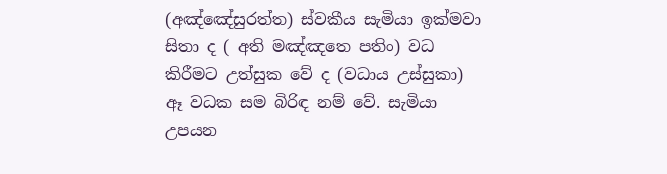(අඤ්ඤේසුරත්ත) ස්වකීය සැමියා ඉක්මවා සිතා ද ( අති මඤ්ඤතෙ පතිං) වධ කිරීමට උත්සුක වේ ද (වධාය උස්සුකා) ඈ වධක සම බිරිඳ නම් වේ. සැමියා උපයන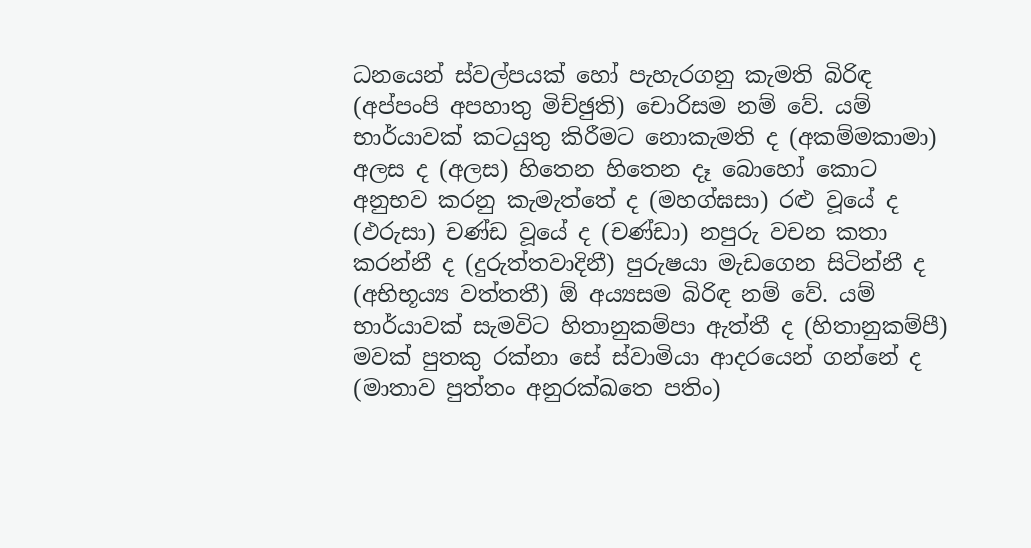ධනයෙන් ස්වල්පයක් හෝ පැහැරගනු කැමති බිරිඳ (අප්පංපි අපහාතු මිච්ඡුති) චොරිසම නම් වේ. යම් භාර්යාවක් කටයුතු කිරීමට නොකැමති ද (අකම්මකාමා) අලස ද (අලස) හිතෙන හිතෙන දෑ බොහෝ කොට අනුභව කරනු කැමැත්තේ ද (මහග්ඝසා) රළු වූයේ ද (ඵරුසා) චණ්ඩ වූයේ ද (චණ්ඩා) නපුරු වචන කතා කරන්නී ද (දුරුත්තවාදිනී) පුරුෂයා මැඩගෙන සිටින්නී ද (අභිභූය්‍ය වත්තතී) ඕ අය්‍යසම බිරිඳ නම් වේ. යම් භාර්යාවක් සැමවිට හිතානුකම්පා ඇත්තී ද (හිතානුකම්පී) මවක් පුතකු රක්නා සේ ස්වාමියා ආදරයෙන් ගන්නේ ද (මාතාව පුත්තං අනුරක්ඛතෙ පතිං)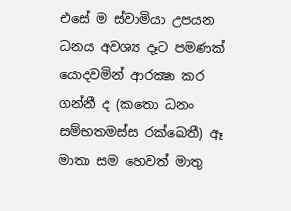එසේ ම ස්වාමියා උපයන ධනය අවශ්‍ය දෑට පමණක් යොදවමින් ආරක්‍ෂා කර ගන්නී ද (කතො ධනං සම්භතමස්ස රක්ඛෙතී) ඈ මාතා සම හෙවත් මාතු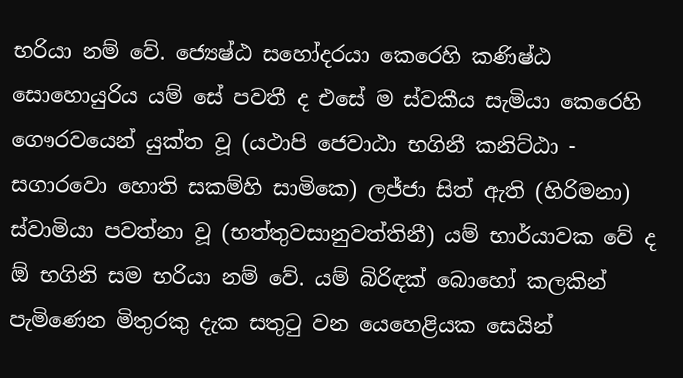භරියා නම් වේ. ජ්‍යෙෂ්ඨ සහෝදරයා කෙරෙහි කණිෂ්ඨ සොහොයුරිය යම් සේ පවතී ද එසේ ම ස්වකීය සැමියා කෙරෙහි ගෞරවයෙන් යුක්ත වූ (යථාපි ජෙවාඨා භගිනී කනිට්ඨා - සගාරවො හොති සකම්හි සාමිකෙ) ලජ්ජා සිත් ඇති (හිරිමනා) ස්වාමියා පවත්නා වූ (භත්තුවසානුවත්තිනී) යම් භාර්යාවක වේ ද ඕ භගිනි සම භරියා නම් වේ. යම් බිරිඳක් බොහෝ කලකින් පැමිණෙන මිතුරකු දැක සතුටු වන යෙහෙළියක සෙයින්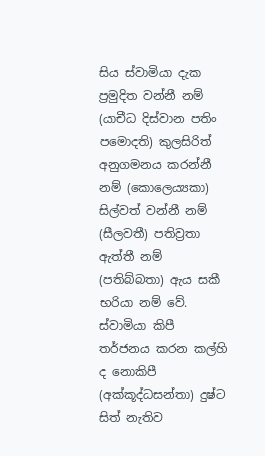සිය ස්වාමියා දැක ප්‍රමුදිත වන්නී නම් (යාචීධ දිස්වාන පතිං පමොදති) කුලසිරිත් අනුගමනය කරන්නී නම් (කොලෙය්‍යකා) සිල්වත් වන්නී නම් (සීලවතී) පතිව්‍රතා ඇත්තී නම් (පතිබ්බතා) ඇය සකී භරියා නම් වේ. ස්වාමියා කිපී තර්ජනය කරන කල්හි ද නොකිපී (අක්කූද්ධසන්තා) දුෂ්ට සිත් නැතිව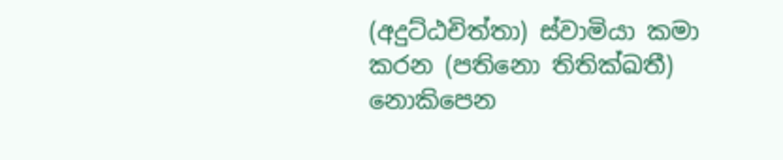(අදුට්ඨචිත්තා) ස්වාමියා කමා කරන (පතිනො තිතික්ඛතී) නොකිපෙන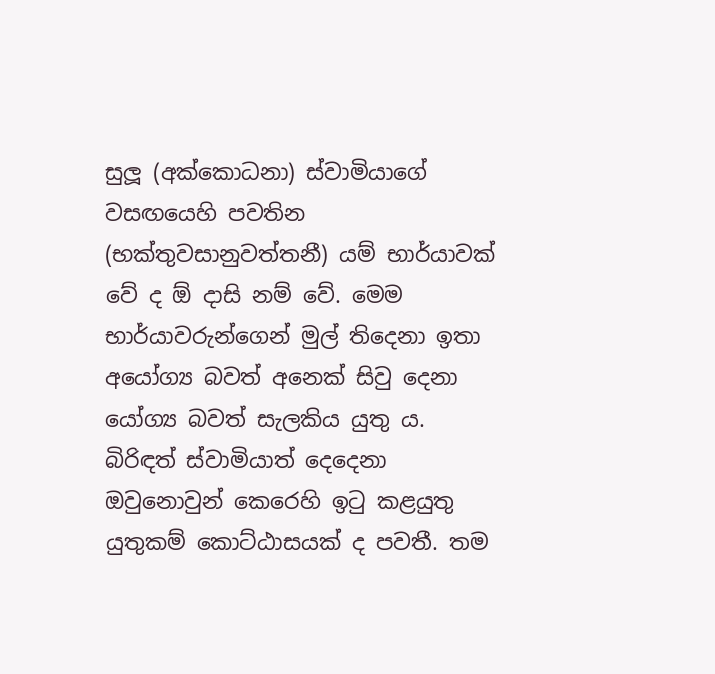සුලූ (අක්කොධනා) ස්වාමියාගේ වසඟයෙහි පවතින (භක්තුවසානුවත්තනී) යම් භාර්යාවක් වේ ද ඕ දාසි නම් වේ. මෙම භාර්යාවරුන්ගෙන් මුල් තිදෙනා ඉතා අයෝග්‍ය බවත් අනෙක් සිවු දෙනා යෝග්‍ය බවත් සැලකිය යුතු ය.
බිරිඳත් ස්වාමියාත් දෙදෙනා ඔවුනොවුන් කෙරෙහි ඉටු කළයුතු යුතුකම් කොට්ඨාසයක් ද පවතී. තම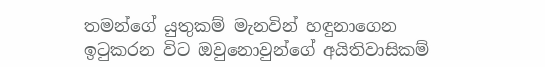තමන්ගේ යුතුකම් මැනවින් හඳුනාගෙන ඉටුකරන විට ඔවුනොවුන්ගේ අයිතිවාසිකම්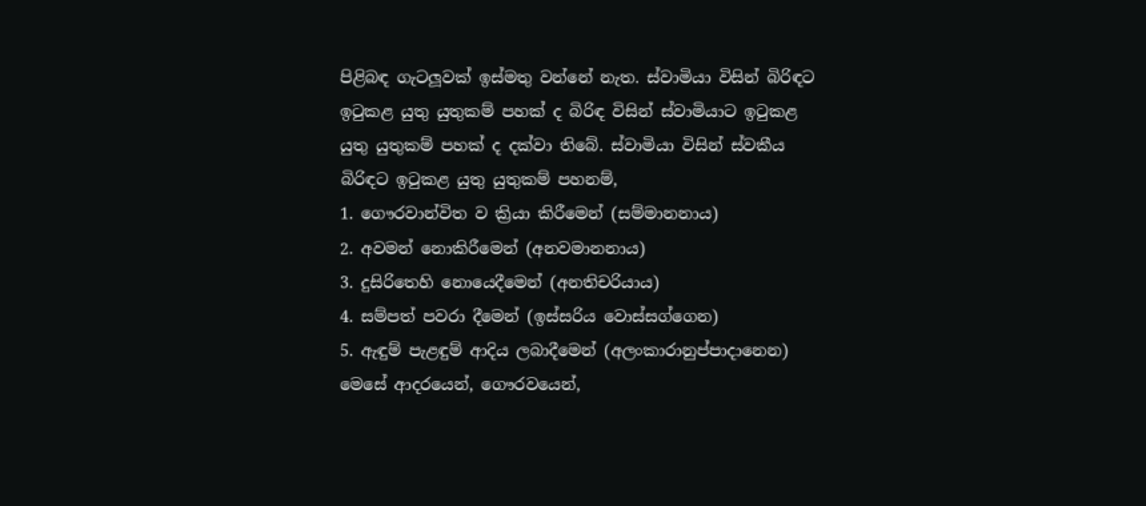පිළිබඳ ගැටලූවක් ඉස්මතු වන්නේ නැත. ස්වාමියා විසින් බිරිඳට ඉටුකළ යුතු යුතුකම් පහක් ද බිරිඳ විසින් ස්වාමියාට ඉටුකළ යුතු යුතුකම් පහක් ද දක්වා තිබේ. ස්වාමියා විසින් ස්වකීය බිරිඳට ඉටුකළ යුතු යුතුකම් පහනම්,
1. ගෞරවාන්විත ව ක්‍රියා කිරීමෙන් (සම්මානනාය)
2. අවමන් නොකිරීමෙන් (අනවමානනාය)
3. දුසිරිතෙහි නොයෙදීමෙන් (අනතිචරියාය)
4. සම්පත් පවරා දීමෙන් (ඉස්සරිය වොස්සග්ගෙන)
5. ඇඳුම් පැළඳුම් ආදිය ලබාදීමෙන් (අලංකාරානුප්පාදානෙන)
මෙසේ ආදරයෙන්, ගෞරවයෙන්,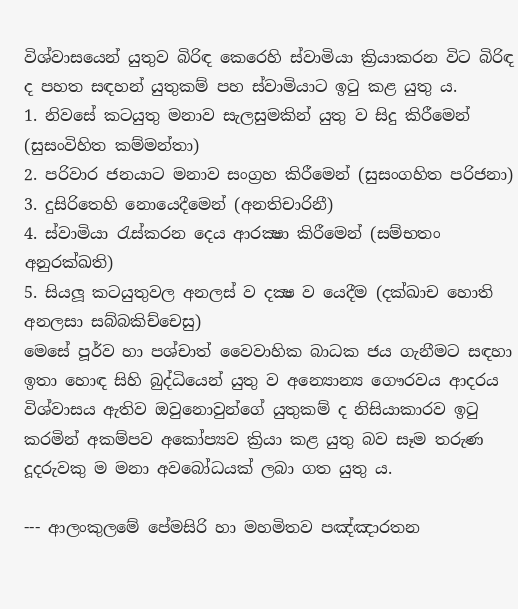විශ්වාසයෙන් යුතුව බිරිඳ කෙරෙහි ස්වාමියා ක්‍රියාකරන විට බිරිඳ ද පහත සඳහන් යුතුකම් පහ ස්වාමියාට ඉටු කළ යුතු ය.
1. නිවසේ කටයුතු මනාව සැලසුමකින් යුතු ව සිදු කිරීමෙන් (සුසංවිහිත කම්මන්තා)
2. පරිවාර ජනයාට මනාව සංග්‍රහ කිරීමෙන් (සුසංගහිත පරිජනා)
3. දුසිරිතෙහි නොයෙදීමෙන් (අනතිචාරිනී)
4. ස්වාමියා රැස්කරන දෙය ආරක්‍ෂා කිරීමෙන් (සම්භතං අනුරක්ඛති)
5. සියලූ කටයුතුවල අනලස් ව දක්‍ෂ ව යෙදීම (දක්ඛාච හොති අනලසා සබ්බකිච්චෙසු)
මෙසේ පූර්ව හා පශ්චාත් වෛවාහික බාධක ජය ගැනීමට සඳහා ඉතා හොඳ සිහි බුද්ධියෙන් යුතු ව අන්‍යොන්‍ය ගෞරවය ආදරය විශ්වාසය ඇතිව ඔවුනොවුන්ගේ යුතුකම් ද නිසියාකාරව ඉටු කරමින් අකම්පව අකෝප්‍යව ක්‍රියා කළ යුතු බව සෑම තරුණ දූදරුවකු ම මනා අවබෝධයක් ලබා ගත යුතු ය.

--- ආලංකුලමේ පේමසිරි හා මහමිතව පඤ්ඤාරතන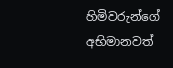හිමිවරුන්ගේ  අභිමානවත්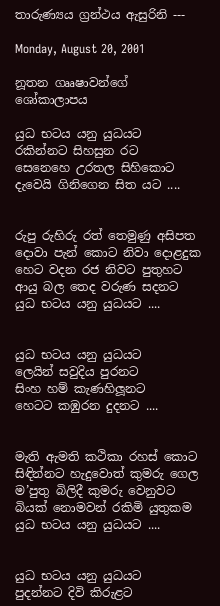තාරුණ්‍යය ග්‍රන්ථය ඇසුරිනි ---

Monday, August 20, 2001

නූතන ගෲෂාවන්ගේ ශෝකාලාපය

යුධ භටය යනු යුධයට
රකින්නට සිහසුන රට
සෙනෙහෙ උරතල සිහිකොට
දැවෙයි ගිනිගෙන සිත යට ....


රුපු රුහිරු රත් තෙමුණු අසිපත
දොවා පැන් කොට නිවා දොළදුක
හෙට වදන රජ නිවට පුතුහට
ආයු බල තෙද වරුණ සදනට
යුධ භටය යනු යුධයට ....


යුධ භටය යනු යුධයට
ලෙයින් සවුදිය පුරනට
සිංහ හම් කැණහිලූනට
හෙටට කඹුරන දුදනට ....


මැති ඇමති කථිකා රහස් කොට
සිඳින්නට හැදුවොත් කුමරු ගෙල
ම’පුතු බිලිදී කුමරු වෙනුවට
බියක් නොමවන් රකිමි යුතුකම
යුධ භටය යනු යුධයට ....


යුධ භටය යනු යුධයට
පුදන්නට දිවි කිරුළට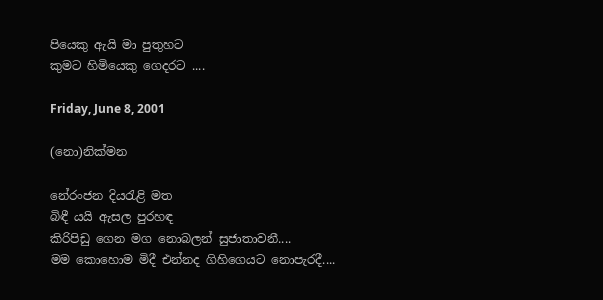පියෙකු ඇයි මා පුතුහට
කුමට හිමියෙකු ගෙදරට ....

Friday, June 8, 2001

(නො)නික්මන

නේරංජන දියරැළි මත
බිඳී යයි ඇසල පුරහඳ
කිරිපිඩු ගෙන මග නොබලන් සුජාතාවනී....
මම කොහොම මිදී එන්නද ගිහිගෙයට නොපැරදී....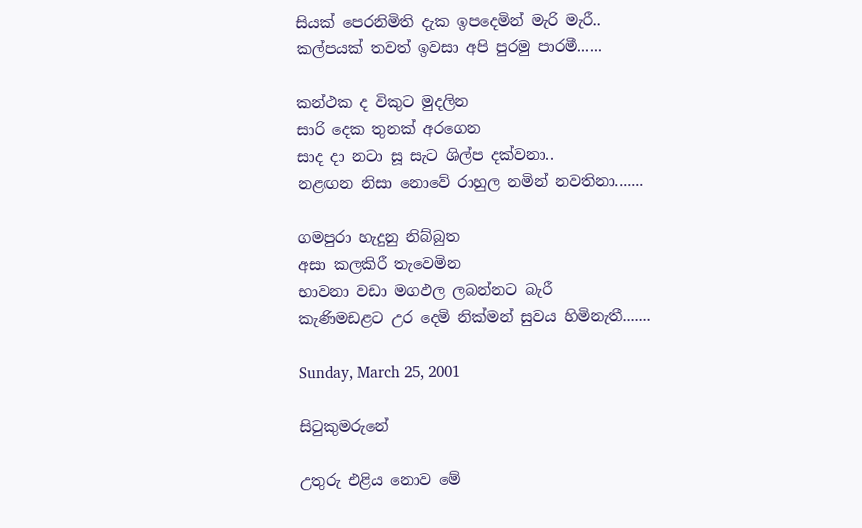සියක් පෙරනිමිති දැක ඉපදෙමින් මැරි මැරී..
කල්පයක් තවත් ඉවසා අපි පුරමු පාරමී......

කන්ථක ද විකුට මුදලින
සාරි දෙක තුනක් අරගෙන
සාද දා නටා සූ සැට ශිල්ප දක්වනා..
නළඟන නිසා නොවේ රාහුල නමින් නවතිනා.......

ගමපුරා හැදුනු නිබ්බුත
අසා කලකිරී තැවෙමින
භාවනා වඩා මගඵල ලබන්නට බැරී
කැණිමඩළට උර දෙමි නික්මන් සුවය හිමිනැතී.......

Sunday, March 25, 2001

සිටුකුමරුනේ

උතුරු එළිය නොව මේ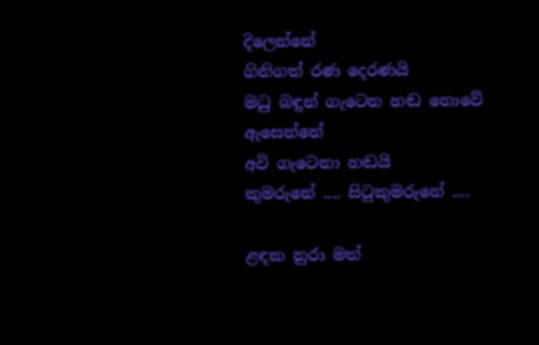දිලෙන්නේ
ගිනිගත් රණ දෙරණයි
මධු බඳුන් ගැටෙන හඬ නොවේ ඇසෙන්නේ
අවි ගැටෙනා හඬයි
කුමරුනේ .... සිටුකුමරුනේ ....

ළඳක නුරා මත්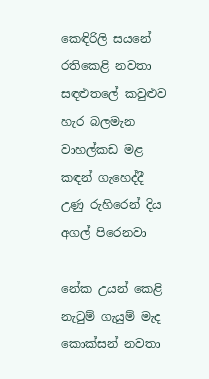කෙඳිරිලි සයනේ
රතිකෙළි නවතා
සඳළුතලේ කවුළුව හැර බලමැන
වාහල්කඩ මළ කඳන් ගැහෙද්දී
උණු රුහිරෙන් දිය අගල් පිරෙනවා

නේක උයන් කෙළි නැටුම් ගැයුම් මැද
කොක්සන් නවතා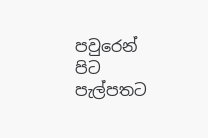පවුරෙන් පිට පැල්පතට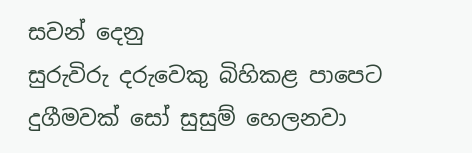සවන් දෙනු
සුරුවිරු දරුවෙකු බිහිකළ පාපෙට
දුගීමවක් සෝ සුසුම් හෙලනවා